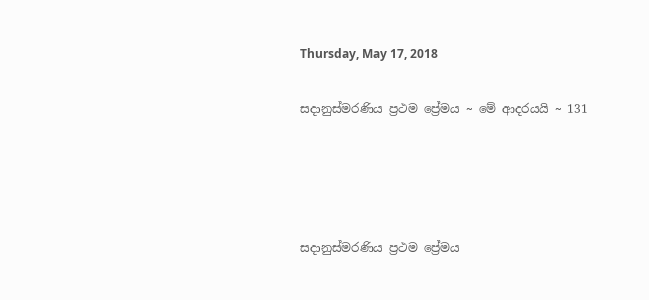Thursday, May 17, 2018

සදානුස්මරණිය ප්‍රථම ප්‍රේමය ~ මේ ආදරයයි ~ 131




සදානුස්මරණිය ප්‍රථම ප්‍රේමය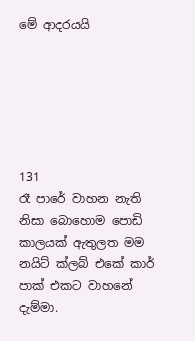මේ ආදරයයි






131
රෑ පාරේ වාහන නැති නිසා බොහොම පොඩි කාලයක් ඇතුලත මම නයිට් ක්ලබ් එකේ කාර් පාක් එකට වාහනේ දැම්මා.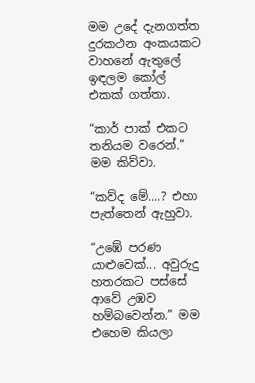මම උදේ දැනගත්ත දුරකථන අංකයකට වාහනේ ඇතුලේ ඉඳලම කෝල් එකක් ගත්තා.

“කාර් පාක් එකට තනියම වරෙන්.” මම කිව්වා.

“කව්ද මේ....? එහා පැත්තෙන් ඇහුවා.

“උඹේ පරණ යාළුවෙක්... අවුරුදු හතරකට පස්සේ ආවේ උඹව හම්බවෙන්න.” මම එහෙම කියලා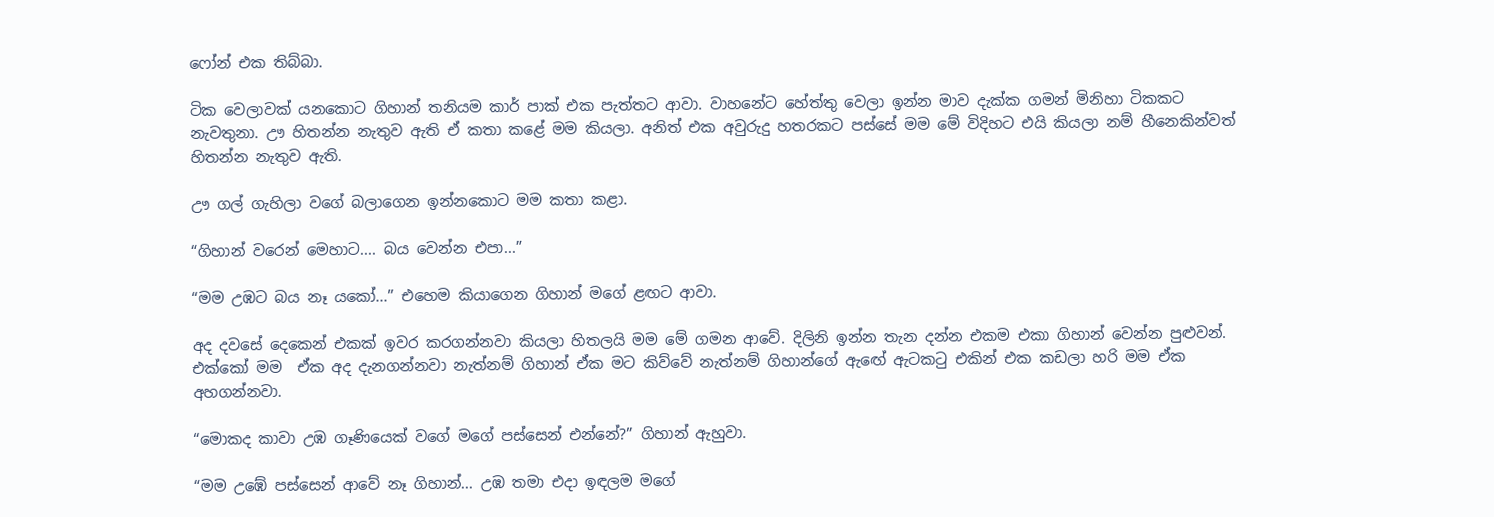ෆෝන් එක තිබ්බා.

ටික වෙලාවක් යනකොට ගිහාන් තනියම කාර් පාක් එක පැත්තට ආවා. වාහනේට හේත්තු වෙලා ඉන්න මාව දැක්ක ගමන් මිනිහා ටිකකට නැවතුනා. ඌ හිතන්න නැතුව ඇති ඒ කතා කළේ මම කියලා. අනිත් එක අවුරුදු හතරකට පස්සේ මම මේ විදිහට එයි කියලා නම් හීනෙකින්වත් හිතන්න නැතුව ඇති.

ඌ ගල් ගැහිලා වගේ බලාගෙන ඉන්නකොට මම කතා කළා.

“ගිහාන් වරෙන් මෙහාට.... බය වෙන්න එපා...”

“මම උඹට බය නෑ යකෝ...” එහෙම කියාගෙන ගිහාන් මගේ ළඟට ආවා.

අද දවසේ දෙකෙන් එකක් ඉවර කරගන්නවා කියලා හිතලයි මම මේ ගමන ආවේ. දිලිනි ඉන්න තැන දන්න එකම එකා ගිහාන් වෙන්න පුළුවන්. එක්කෝ මම  ඒක අද දැනගන්නවා නැත්නම් ගිහාන් ඒක මට කිව්වේ නැත්නම් ගිහාන්ගේ ඇඟේ ඇටකටු එකින් එක කඩලා හරි මම ඒක අහගන්නවා.

“මොකද කාවා උඹ ගෑණියෙක් වගේ මගේ පස්සෙන් එන්නේ?” ගිහාන් ඇහුවා.

“මම උඹේ පස්සෙන් ආවේ නෑ ගිහාන්... උඹ තමා එදා ඉඳලම මගේ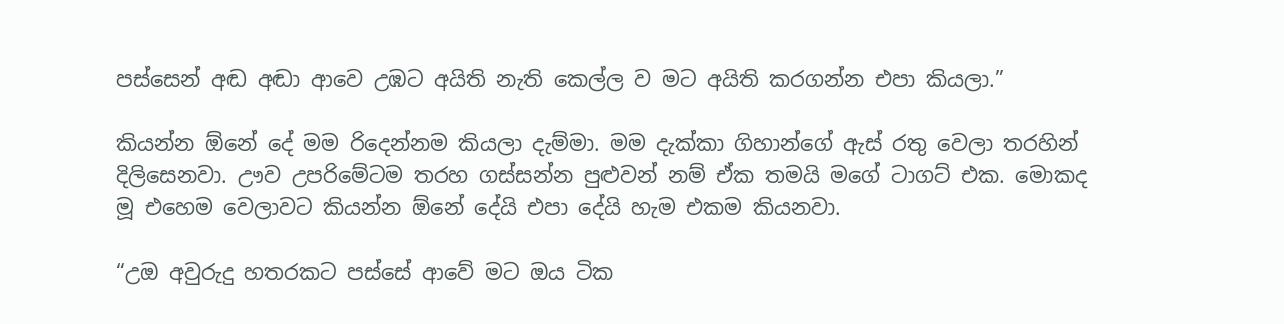පස්සෙන් අඬ අඬා ආවෙ උඹට අයිති නැති කෙල්ල ව මට අයිති කරගන්න එපා කියලා.”

කියන්න ඕනේ දේ මම රිදෙන්නම කියලා දැම්මා. මම දැක්කා ගිහාන්ගේ ඇස් රතු වෙලා තරහින් දිලිසෙනවා. ඌව උපරිමේටම තරහ ගස්සන්න පුළුවන් නම් ඒක තමයි මගේ ටාගට් එක. මොකද මූ එහෙම වෙලාවට කියන්න ඕනේ දේයි එපා දේයි හැම එකම කියනවා.

“උඔ අවුරුදු හතරකට පස්සේ ආවේ මට ඔය ටික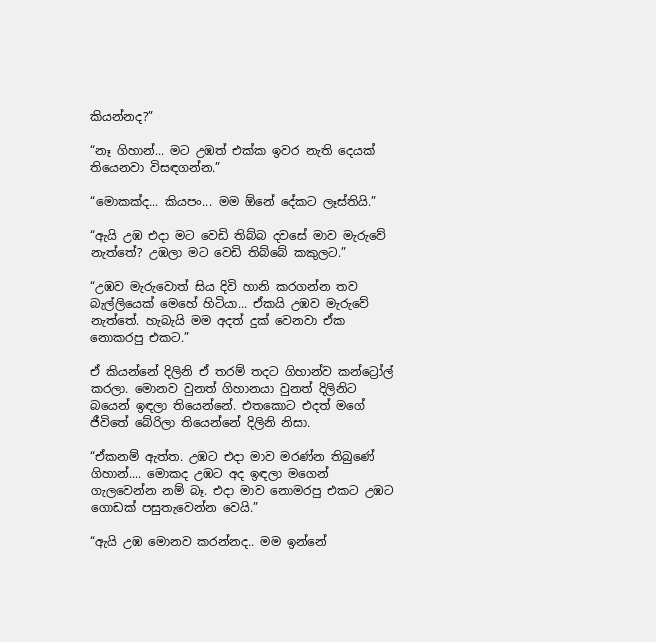කියන්නද?”

“නෑ ගිහාන්... මට උඹත් එක්ක ඉවර නැති දෙයක් තියෙනවා විසඳගන්න.”

“මොකක්ද... කියපං... මම ඕනේ දේකට ලෑස්තියි.”

“ඇයි උඹ එදා මට වෙඩි තිබ්බ දවසේ මාව මැරුවේ නැත්තේ? උඹලා මට වෙඩි තිබ්බේ කකුලට.”

“උඹව මැරුවොත් සිය දිවි හානි කරගන්න තව බැල්ලියෙක් මෙහේ හිටියා... ඒකයි උඹව මැරුවේ නැත්තේ. හැබැයි මම අදත් දුක් වෙනවා ඒක නොකරපු එකට.”

ඒ කියන්නේ දිලිනි ඒ තරම් තදට ගිහාන්ව කන්ට්‍රෝල් කරලා. මොනව වුනත් ගිහානයා වුනත් දිලිනිට බයෙන් ඉඳලා තියෙන්නේ. එතකොට එදත් මගේ ජීවිතේ බේරිලා තියෙන්නේ දිලිනි නිසා.

“ඒකනම් ඇත්ත. උඹට එදා මාව මරණ්න තිබුණේ ගිහාන්.... මොකද උඹට අද ඉඳලා මගෙන් ගැලවෙන්න නම් බෑ. එදා මාව නොමරපු එකට උඹට ගොඩක් පසුතැවෙන්න වෙයි.”

“ඇයි උඹ මොනව කරන්නද.. මම ඉන්නේ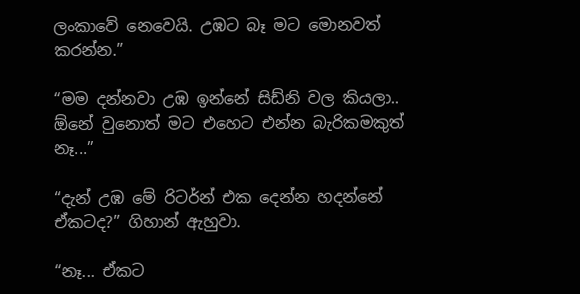ලංකාවේ නෙවෙයි. උඹට බෑ මට මොනවත් කරන්න.”

“මම දන්නවා උඹ ඉන්නේ සිඩ්නි වල කියලා.. ඕනේ වුනොත් මට එහෙට එන්න බැරිකමකුත් නෑ...”

“දැන් උඹ මේ රිටර්න් එක දෙන්න හදන්නේ ඒකටද?” ගිහාන් ඇහුවා.

“නෑ... ඒකට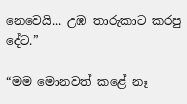නෙවෙයි... උඹ තාරුකාට කරපු දේට.”

“මම මොනවත් කළේ නෑ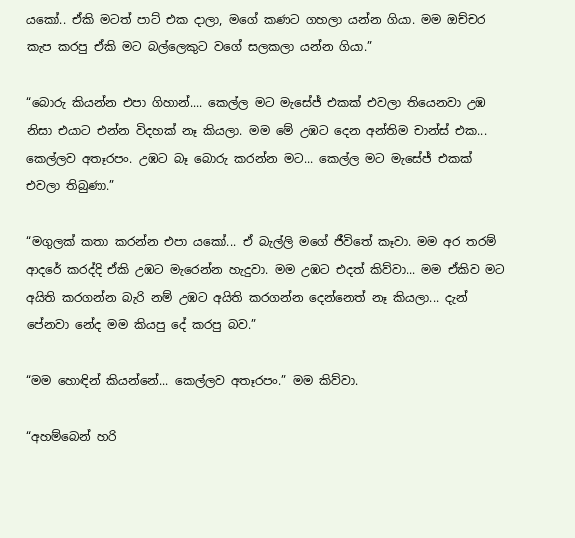යකෝ.. ඒකි මටත් පාට් එක දාලා, මගේ කණට ගහලා යන්න ගියා. මම ඔච්චර කැප කරපු ඒකි මට බල්ලෙකුට වගේ සලකලා යන්න ගියා.”

“බොරු කියන්න එපා ගිහාන්.... කෙල්ල මට මැසේජ් එකක් එවලා තියෙනවා උඹ නිසා එයාට එන්න විදහක් නෑ කියලා. මම මේ උඹට දෙන අන්තිම චාන්ස් එක... කෙල්ලව අතෑරපං. උඹට බෑ බොරු කරන්න මට... කෙල්ල මට මැසේජ් එකක් එවලා තිබුණා.”

“මගුලක් කතා කරන්න එපා යකෝ... ඒ බැල්ලි මගේ ජීවිතේ කෑවා. මම අර තරම් ආදරේ කරද්දි ඒකි උඹට මැරෙන්න හැදුවා. මම උඹට එදත් කිව්වා... මම ඒකිව මට අයිති කරගන්න බැරි නම් උඹට අයිති කරගන්න දෙන්නෙත් නෑ කියලා... දැන් පේනවා නේද මම කියපු දේ කරපු බව.”

“මම හොඳින් කියන්නේ... කෙල්ලව අතෑරපං.” මම කිව්වා.

“අහම්බෙන් හරි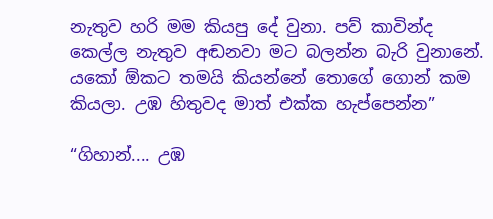නැතුව හරි මම කියපු දේ වුනා. පව් කාවින්ද කෙල්ල නැතුව අඬනවා මට බලන්න බැරි වුනානේ. යකෝ ඕකට තමයි කියන්නේ තොගේ ගොන් කම කියලා. උඹ හිතුවද මාත් එක්ක හැප්පෙන්න”

“ගිහාන්.... උඹ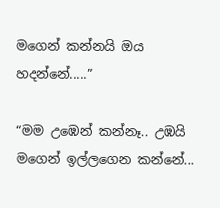මගෙන් කන්නයි ඔය හදන්නේ.....”

“මම උඹෙන් කන්නෑ.. උඹයි මගෙන් ඉල්ලගෙන කන්නේ...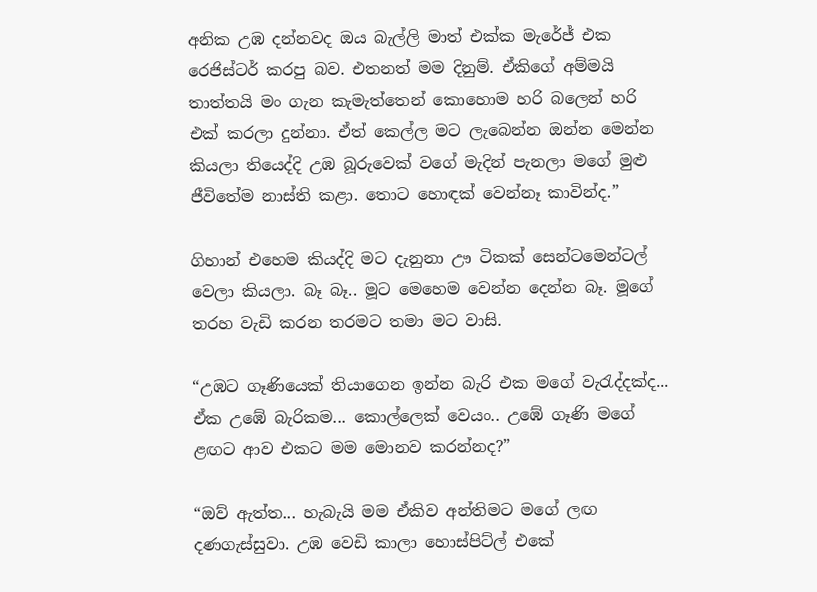අනික උඹ දන්නවද ඔය බැල්ලි මාත් එක්ක මැරේජ් එක රෙජිස්ටර් කරපු බව. එතනත් මම දිනුම්. ඒකිගේ අම්මයි තාත්තයි මං ගැන කැමැත්තෙන් කොහොම හරි බලෙන් හරි එක් කරලා දුන්නා. ඒත් කෙල්ල මට ලැබෙන්න ඔන්න මෙන්න කියලා තියෙද්දි උඹ බූරුවෙක් වගේ මැදින් පැනලා මගේ මුළු ජීවිතේම නාස්ති කළා. තොට හොඳක් වෙන්නෑ කාවින්ද.”

ගිහාන් එහෙම කියද්දි මට දැනුනා ඌ ටිකක් සෙන්ටමෙන්ටල් වෙලා කියලා. බෑ බෑ.. මූට මෙහෙම වෙන්න දෙන්න බෑ. මූගේ තරහ වැඩි කරන තරමට තමා මට වාසි.

“උඹට ගෑණියෙක් තියාගෙන ඉන්න බැරි එක මගේ වැරැද්දක්ද... ඒක උඹේ බැරිකම... කොල්ලෙක් වෙයං.. උඹේ ගෑණි මගේ ළඟට ආව එකට මම මොනව කරන්නද?”

“ඔව් ඇත්ත... හැබැයි මම ඒකිව අන්තිමට මගේ ලඟ දණගැස්සුවා. උඹ වෙඩි කාලා හොස්පිට්ල් එකේ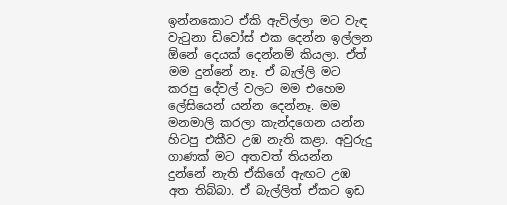ඉන්නකොට ඒකි ඇවිල්ලා මට වැඳ වැටුනා ඩිවෝස් එක දෙන්න ඉල්ලන ඕනේ දෙයක් දෙන්නම් කියලා. ඒත් මම දුන්නේ නෑ. ඒ බැල්ලි මට කරපු දේවල් වලට මම එහෙම ලේසියෙන් යන්න දෙන්නෑ. මම මනමාලි කරලා කැන්දගෙන යන්න හිටපු එකීව උඹ නැති කළා. අවුරුදු ගාණක් මට අතවත් තියන්න දුන්නේ නැති ඒකිගේ ඇඟට උඹ අත තිබ්බා. ඒ බැල්ලිත් ඒකට ඉඩ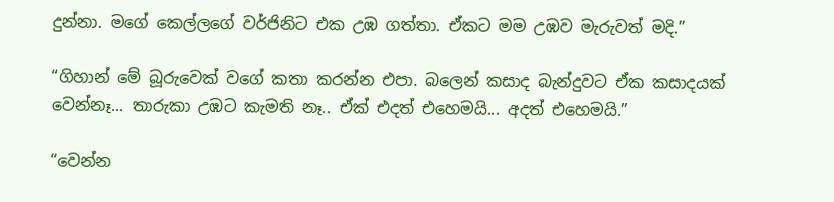දුන්නා. මගේ කෙල්ලගේ වර්ජිනිට එක උඹ ගත්තා. ඒකට මම උඹව මැරුවත් මදි.”

“ගිහාන් මේ බූරුවෙක් වගේ කතා කරන්න එපා. බලෙන් කසාද බැන්දුවට ඒක කසාදයක් වෙන්නෑ... තාරුකා උඹට කැමති නෑ.. ඒක් එදත් එහෙමයි... අදත් එහෙමයි.”

“වෙන්න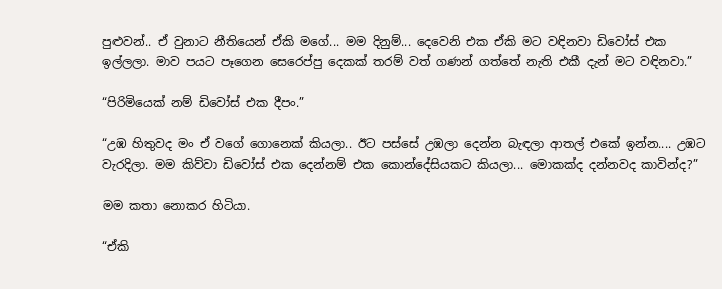පුළුවන්.. ඒ වුනාට නීතියෙන් ඒකි මගේ... මම දිනුම්... දෙවෙනි එක ඒකි මට වඳිනවා ඩිවෝස් එක ඉල්ලලා. මාව පයට පෑගෙන සෙරෙප්පු දෙකක් තරම් වත් ගණන් ගත්තේ නැති එකී දැන් මට වඳිනවා.”

“පිරිමියෙක් නම් ඩිවෝස් එක දීපං.”

“උඹ හිතුවද මං ඒ වගේ ගොනෙක් කියලා.. ඊට පස්සේ උඹලා දෙන්න බැඳලා ආතල් එකේ ඉන්න.... උඹට වැරදිලා. මම කිව්වා ඩිවෝස් එක දෙන්නම් එක කොන්දේසියකට කියලා... මොකක්ද දන්නවද කාවින්ද?”

මම කතා නොකර හිටියා.

“ඒකි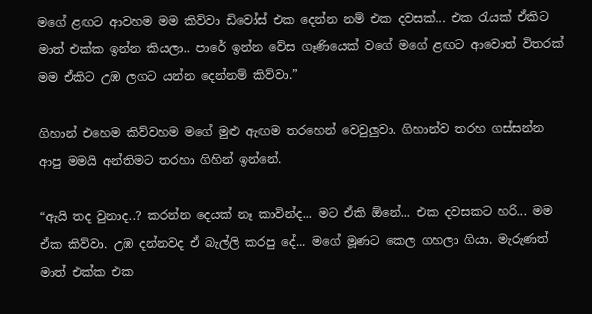මගේ ළඟට ආවහම මම කිව්වා ඩිවෝස් එක දෙන්න නම් එක දවසක්... එක රැයක් ඒකිට මාත් එක්ක ඉන්න කියලා.. පාරේ ඉන්න වේස ගෑණියෙක් වගේ මගේ ළඟට ආවොත් විතරක් මම ඒකිට උඹ ලගට යන්න දෙන්නම් කිව්වා.”

ගිහාන් එහෙම කිව්වහම මගේ මුළු ඇඟම තරහෙන් වෙවුලුවා. ගිහාන්ව තරහ ගස්සන්න ආපු මමයි අන්තිමට තරහා ගිහින් ඉන්නේ.

“ඇයි තද වුනාද..? කරන්න දෙයක් නෑ කාවින්ද... මට ඒකි ඕනේ... එක දවසකට හරි... මම ඒක කිව්වා. උඹ දන්නවද ඒ බැල්ලි කරපු දේ... මගේ මූණට කෙල ගහලා ගියා. මැරුණත් මාත් එක්ක එක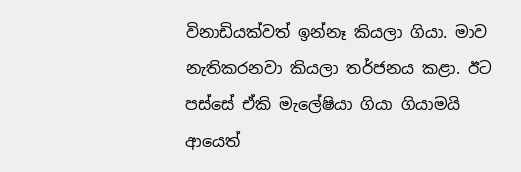විනාඩියක්වත් ඉන්නෑ කියලා ගියා. මාව නැතිකරනවා කියලා තර්ජනය කළා. ඊට පස්සේ ඒකි මැලේෂියා ගියා ගියාමයි ආයෙත්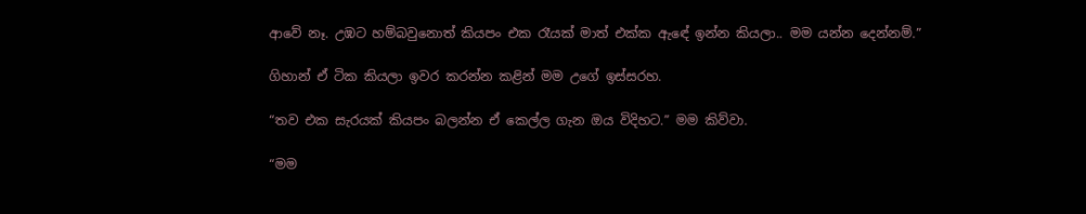ආවේ නෑ. උඹට හම්බවුනොත් කියපං එක රෑයක් මාත් එක්ක ඇඳේ ඉන්න කියලා.. මම යන්න දෙන්නම්.”

ගිහාන් ඒ ටික කියලා ඉවර කරන්න කළින් මම උගේ ඉස්සරහ.

“තව එක සැරයක් කියපං බලන්න ඒ කෙල්ල ගැන ඔය විදිහට.” මම කිව්වා.

“මම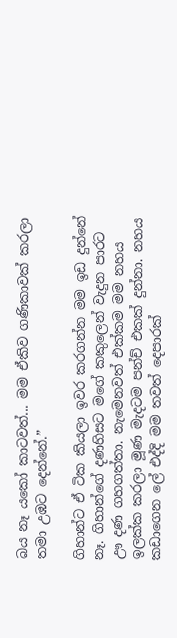බය නෑ යකෝ කාටවත්... මම ඒකිව ගණිකාවක් කරලා තමා උඹට දෙන්නේ.”

ගිහාන්ට ඒ ටික කියලා ඉවර කරගන්න මම ඉඩ දුන්නේ නෑ. ගිහාන්ගේ දණහිසට මගේ කකුලෙන් වැදුන පාරට ඌ දණ ගහගත්තා. නැමෙනවත් එක්කම මම නහය ඉලක්ක කරලා මූණ මැදටම පන්ච් එකක් දුන්නා. නහය කඩාගෙන ලේ එද්දි මම තවත් දෙපාරක්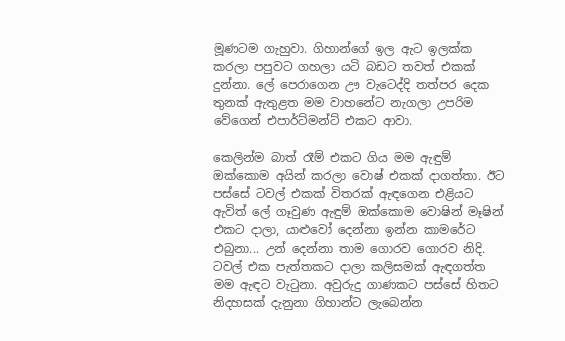මූණටම ගැහුවා. ගිහාන්ගේ ඉල ඇට ඉලක්ක කරලා පපුවට ගහලා යටි බඩට තවත් එකක් දුන්නා. ලේ පෙරාගෙන ඌ වැටෙද්දි තත්පර දෙක තුනක් ඇතුළත මම වාහනේට නැගලා උපරිම වේගෙන් එපාර්ට්මන්ට් එකට ආවා.

කෙලින්ම බාත් රෑම් එකට ගිය මම ඇඳුම් ඔක්කොම අයින් කරලා වොෂ් එකක් දාගත්තා. ඊට පස්සේ ටවල් එකක් විතරක් ඇඳගෙන එළියට ඇවිත් ලේ ගෑවුණ ඇඳුම් ඔක්කොම වොෂින් මෑෂින් එකට දාලා, යාළුවෝ දෙන්නා ඉන්න කාමරේට එබුනා... උන් දෙන්නා තාම ගොරව ගොරව නිදි. ටවල් එක පැත්තකට දාලා කලිසමක් ඇඳගත්ත මම ඇඳට වැටුනා. අවුරුදු ගාණකට පස්සේ හිතට නිදහසක් දැනුනා ගිහාන්ට ලැබෙන්න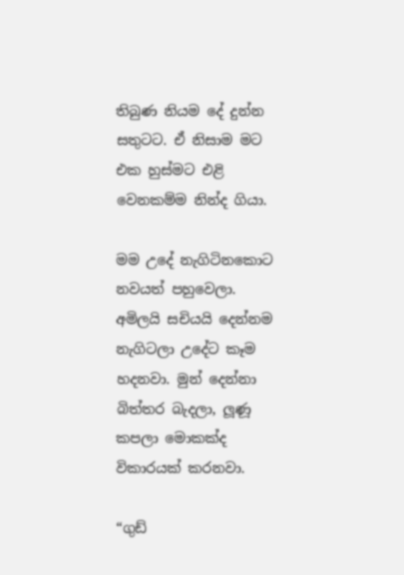තිබුණ නියම දේ දුන්න සතුටට. ඒ නිසාම මට එක හුස්මට එළි වෙනකම්ම නින්ද ගියා.

මම උදේ නැගිටිනකොට නවයත් පහුවෙලා. අමිලයි සචියයි දෙන්නම නැගිටලා උදේට කෑම හදනවා. මුන් දෙන්නා බිත්තර බැදලා, ලූණූ කපලා මොකක්ද විකාරයක් කරනවා.

“ගුඩ්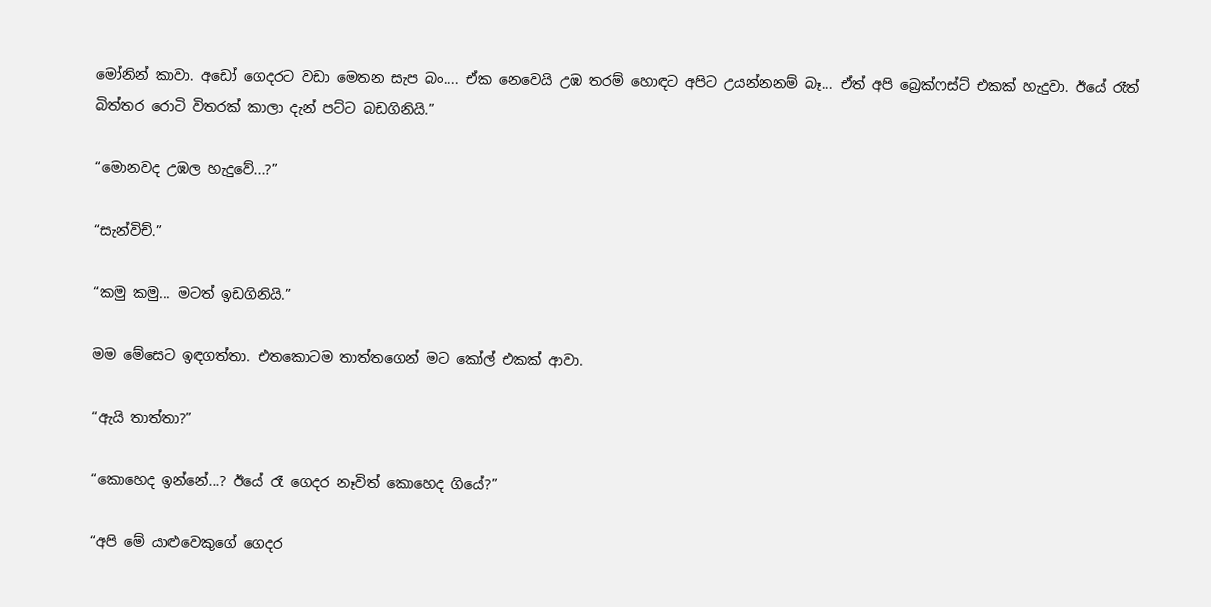මෝනින් කාවා. අඩෝ ගෙදරට වඩා මෙතන සැප බං.... ඒක නෙවෙයි උඹ තරම් හොඳට අපිට උයන්නනම් බෑ... ඒත් අපි බ්‍රෙක්ෆස්ට් එකක් හැදුවා. ඊයේ රෑත් බිත්තර රොටි විතරක් කාලා දැන් පට්ට බඩගිනියි.”

“මොනවද උඹල හැදුවේ...?”

“සැන්විච්.”

“කමු කමු... මටත් ඉඩගිනියි.”

මම මේසෙට ඉඳගත්තා. එතකොටම තාත්තගෙන් මට කෝල් එකක් ආවා.

“ඇයි තාත්තා?”

“කොහෙද ඉන්නේ...? ඊයේ රෑ ගෙදර නෑවිත් කොහෙද ගියේ?”

“අපි මේ යාළුවෙකුගේ ගෙදර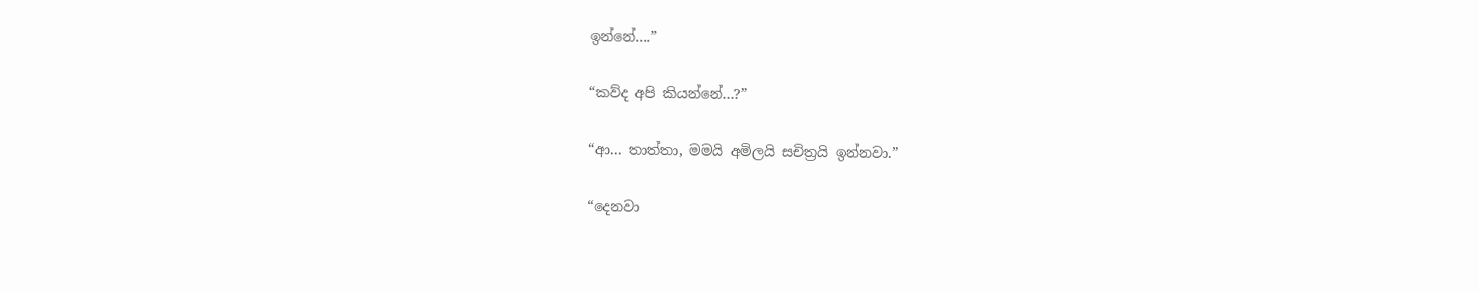ඉන්නේ....”

“කව්ද අපි කියන්නේ...?”

“ආ... තාත්තා, මමයි අමිලයි සචිත්‍රයි ඉන්නවා.”

“දෙනවා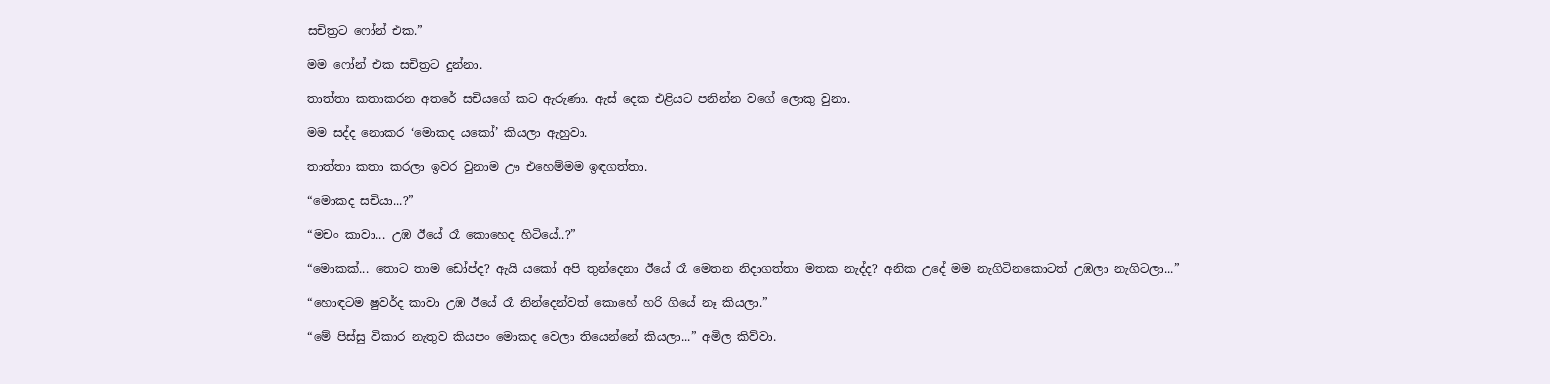සචිත්‍රට ෆෝන් එක.”

මම ෆෝන් එක සචිත්‍රට දුන්නා.

තාත්තා කතාකරන අතරේ සචියගේ කට ඇරුණා. ඇස් දෙක එළියට පනින්න වගේ ලොකු වුනා.

මම සද්ද නොකර ‘මොකද යකෝ’ කියලා ඇහුවා.

තාත්තා කතා කරලා ඉවර වුනාම ඌ එහෙම්මම ඉඳගත්තා.

“මොකද සචියා...?”

“මචං කාවා... උඹ ඊයේ රෑ කොහෙද හිටියේ..?”

“මොකක්... තොට තාම ඩෝප්ද? ඇයි යකෝ අපි තුන්දෙනා ඊයේ රෑ මෙතන නිදාගත්තා මතක නැද්ද? අනික උදේ මම නැගිටිනකොටත් උඹලා නැගිටලා...”

“හොඳටම ෂුවර්ද කාවා උඹ ඊයේ රෑ නින්දෙන්වත් කොහේ හරි ගියේ නෑ කියලා.”

“මේ පිස්සු විකාර නැතුව කියපං මොකද වෙලා තියෙන්නේ කියලා...” අමිල කිව්වා.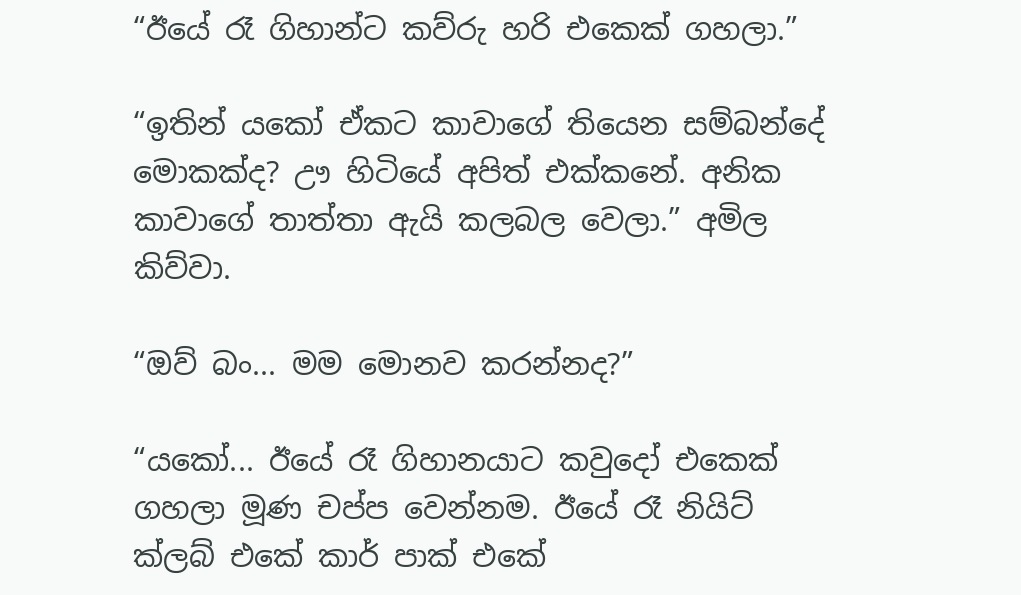“ඊයේ රෑ ගිහාන්ට කව්රු හරි එකෙක් ගහලා.”

“ඉතින් යකෝ ඒකට කාවාගේ තියෙන සම්බන්දේ මොකක්ද? ඌ හිටියේ අපිත් එක්කනේ. අනික කාවාගේ තාත්තා ඇයි කලබල වෙලා.” අමිල කිව්වා.

“ඔව් බං... මම මොනව කරන්නද?”

“යකෝ... ඊයේ රෑ ගිහානයාට කවුදෝ එකෙක් ගහලා මූණ චප්ප වෙන්නම. ඊයේ රෑ නියිට් ක්ලබ් එකේ කාර් පාක් එකේ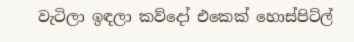වැටිලා ඉඳලා කව්දෝ එකෙක් හොස්පිට්ල්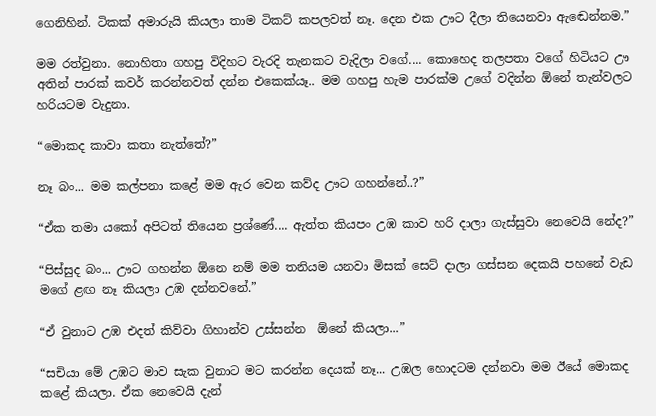ගෙනිහින්. ටිකක් අමාරුයි කියලා තාම ටිකට් කපලවත් නෑ. දෙන එක ඌට දීලා තියෙනවා ඇඬෙන්නම.”

මම රත්වුනා. නොහිතා ගහපු විදිහට වැරදි තැනකට වැදිලා වගේ.... කොහෙද තලපතා වගේ හිටියට ඌ අතින් පාරක් කවර් කරන්නවත් දන්න එකෙක්යෑ.. මම ගහපු හැම පාරක්ම උගේ වදින්න ඕනේ තැන්වලට හරියටම වැදුනා.

“මොකද කාවා කතා නැත්තේ?”

නෑ බං... මම කල්පනා කළේ මම ඇර වෙන කව්ද ඌට ගහන්නේ..?”

“ඒක තමා යකෝ අපිටත් තියෙන ප්‍රශ්ණේ.... ඇත්ත කියපං උඹ කාව හරි දාලා ගැස්සුවා නෙවෙයි නේද?”

“පිස්සුද බං... ඌට ගහන්න ඕනෙ නම් මම තනියම යනවා මිසක් සෙට් දාලා ගස්සන දෙකයි පහනේ වැඩ මගේ ළඟ නෑ කියලා උඹ දන්නවනේ.”

“ඒ වුනාට උඹ එදත් කිව්වා ගිහාන්ව උස්සන්න  ඕනේ කියලා...”

“සචියා මේ උඹට මාව සැක වුනාට මට කරන්න දෙයක් නෑ... උඹල හොදටම දන්නවා මම ඊයේ මොකද කළේ කියලා. ඒක නෙවෙයි දැන්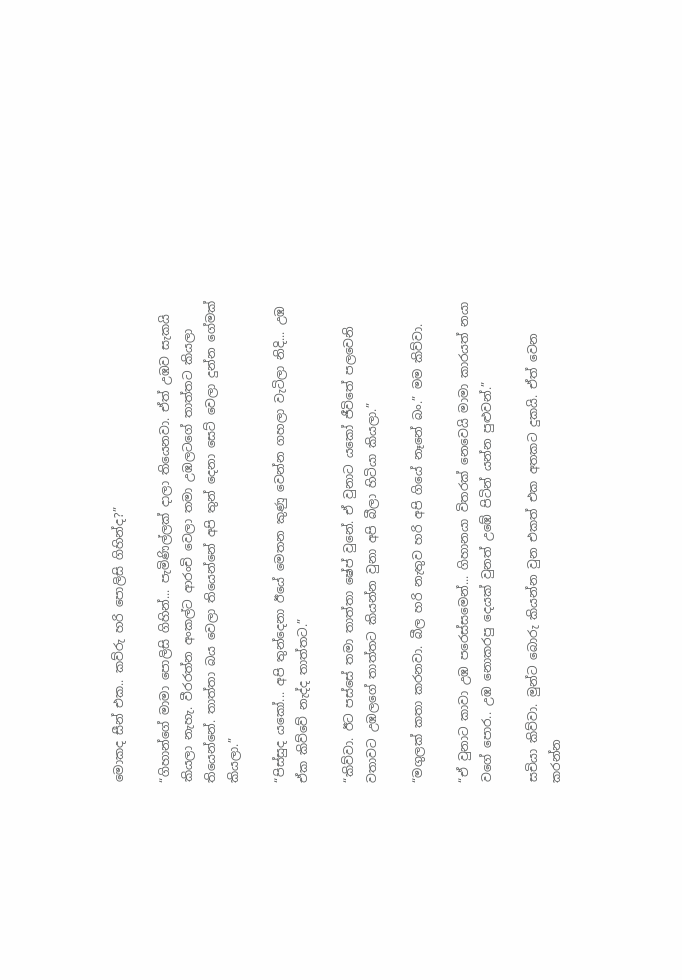මොකද සීන් එක.. කව්රු හරි පොලිසි ගිහින්ද?”

“ගිහාන්ගේ මාමා පොලිසි ගිහින්... පැමිණිල්ලක් දාලා තියෙනවා. ඒත් උඹව සැකයි කියලා නැහැ. වීරරත්න අංකල්ට ආරංචි වෙලා තමා උඹලටගේ තාත්තට කියලා තියෙන්නේ. තාත්තා බය වෙලා තියෙන්නේ අපි තුන් දෙනා සෙට් වෙලා දුන්න ගේමක් කියලා.”

“පිස්සුද යකෝ... අපි තුන්දෙනා ඊයේ මෙතන කුණු වෙන්න ගහලා වැටිලා නිදි... උඹ ඒක කිව්වේ නැද්ද තාත්තට.”

“කිව්වා. ඊට පස්සේ තමා තාත්තා ෂේප් වුනේ. ඒ වුනාට යකෝ ජීවිතේ පලවෙනි වතාවට උඹලගේ තාත්තට කියන්න වුනා අපි බීලා හිටියා කියලා.”

“මගුලක් කතා කරනවා. බීල හරි නැතුව හරි අපි ගියේ නෑනේ බං.” මම කිව්වා.

“ඒ වුනාට කාවා උඹ පරෙස්සමෙන්... ගිහානයා විතරක් නෙවෙයි මාමා කාරයත් නයා වගේ පොර.. උඹ නොකරපු දෙයක් වුනත් උඹේ පිටින් යන්න පුළුවන්.”

සචියා කිව්වා. මුන්ට බොරු කියන්න වුන එකත් එක අතකට දුකයි. ඒත් වෙන කරන්න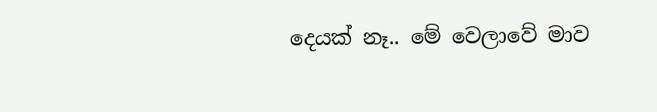දෙයක් නෑ.. මේ වෙලාවේ මාව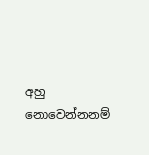අහු නොවෙන්නනම්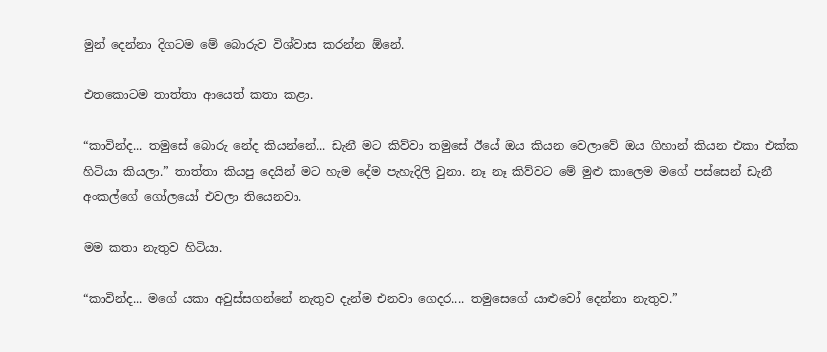මුන් දෙන්නා දිගටම මේ බොරුව විශ්වාස කරන්න ඕනේ.

එතකොටම තාත්තා ආයෙත් කතා කළා.

“කාවින්ද... තමුසේ බොරු නේද කියන්නේ... ඩැනී මට කිව්වා තමුසේ ඊයේ ඔය කියන වෙලාවේ ඔය ගිහාන් කියන එකා එක්ක හිටියා කියලා.” තාත්තා කියපු දෙයින් මට හැම දේම පැහැදිලි වුනා. නෑ නෑ කිව්වට මේ මුළු කාලෙම මගේ පස්සෙන් ඩැනී අංකල්ගේ ගෝලයෝ එවලා තියෙනවා.

මම කතා නැතුව හිටියා.

“කාවින්ද... මගේ යකා අවුස්සගන්නේ නැතුව දැන්ම එනවා ගෙදර.... තමුසෙගේ යාළුවෝ දෙන්නා නැතුව.”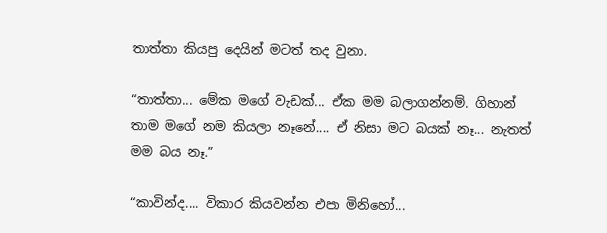තාත්තා කියපු දෙයින් මටත් තද වුනා.

“තාත්තා... මේක මගේ වැඩක්... ඒක මම බලාගන්නම්. ගිහාන් තාම මගේ නම කියලා නෑනේ.... ඒ නිසා මට බයක් නෑ... නැතත් මම බය නෑ.”

“කාවින්ද.... විකාර කියවන්න එපා මිනිහෝ...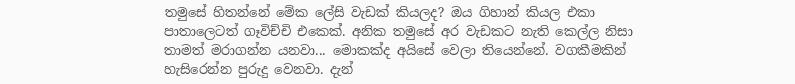තමුසේ හිතන්නේ මේක ලේසි වැඩක් කියලද? ඔය ගිහාන් කියල එකා පාතාලෙටත් ගෑවිච්චි එකෙක්. අනික තමුසේ අර වැඩකට නැති කෙල්ල නිසා තාමත් මරාගන්න යනවා... මොකක්ද අයිසේ වෙලා තියෙන්නේ. වගකීමකින් හැසිරෙන්න පුරුදු වෙනවා. දැන්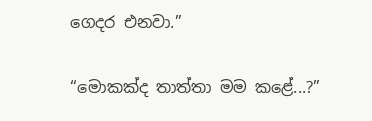ගෙදර එනවා.”

“මොකක්ද තාත්තා මම කළේ...?”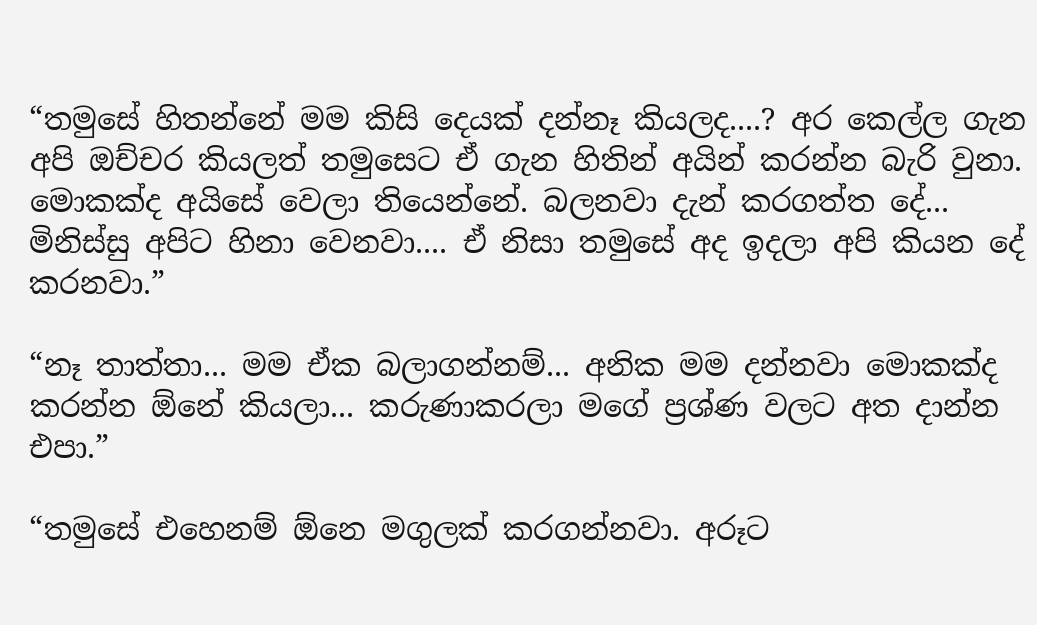“තමුසේ හිතන්නේ මම කිසි දෙයක් දන්නෑ කියලද....? අර කෙල්ල ගැන අපි ඔච්චර කියලත් තමුසෙට ඒ ගැන හිතින් අයින් කරන්න බැරි වුනා. මොකක්ද අයිසේ වෙලා තියෙන්නේ. බලනවා දැන් කරගත්ත දේ... මිනිස්සු අපිට හිනා වෙනවා.... ඒ නිසා තමුසේ අද ඉදලා අපි කියන දේ කරනවා.”

“නෑ තාත්තා... මම ඒක බලාගන්නම්... අනික මම දන්නවා මොකක්ද කරන්න ඕනේ කියලා... කරුණාකරලා මගේ ප්‍රශ්ණ වලට අත දාන්න එපා.”

“තමුසේ එහෙනම් ඕනෙ මගුලක් කරගන්නවා. අරූට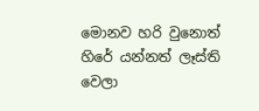මොනව හරි වුනොත් හිරේ යන්නත් ලෑස්ති වෙලා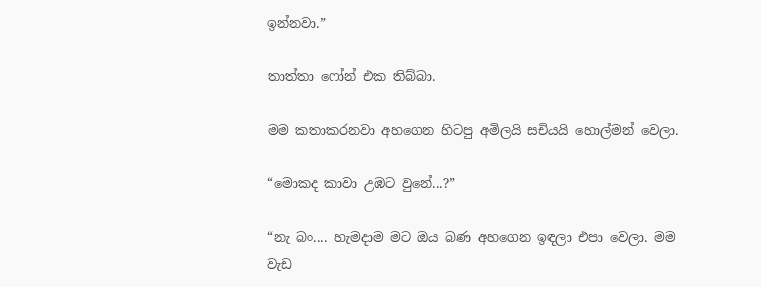ඉන්නවා.”

තාත්තා ෆෝන් එක තිබ්බා.

මම කතාකරනවා අහගෙන හිටපු අමිලයි සචියයි හොල්මන් වෙලා.

“මොකද කාවා උඹට වුනේ...?”

“නැ බං.... හැමදාම මට ඔය බණ අහගෙන ඉඳලා එපා වෙලා. මම වැඩ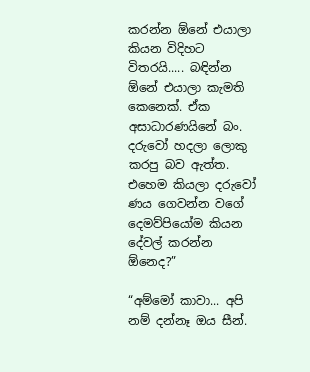කරන්න ඕනේ එයාලා කියන විදිහට විතරයි..... බඳින්න ඕනේ එයාලා කැමති කෙනෙක්. ඒක අසාධාරණයිනේ බං. දරුවෝ හදලා ලොකු කරපු බව ඇත්ත. එහෙම කියලා දරුවෝ ණය ගෙවන්න වගේ දෙමව්පියෝම කියන දේවල් කරන්න ඕනෙද?”

“අම්මෝ කාවා... අපි නම් දන්නෑ ඔය සීන්.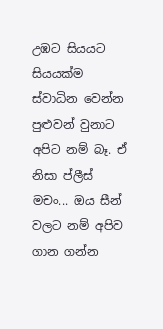උඹට සියයට සියයක්ම ස්වාධින වෙන්න පුළුවන් වුනාට අපිට නම් බෑ. ඒ නිසා ප්ලීස් මචං... ඔය සීන් වලට නම් අපිව ගාන ගන්න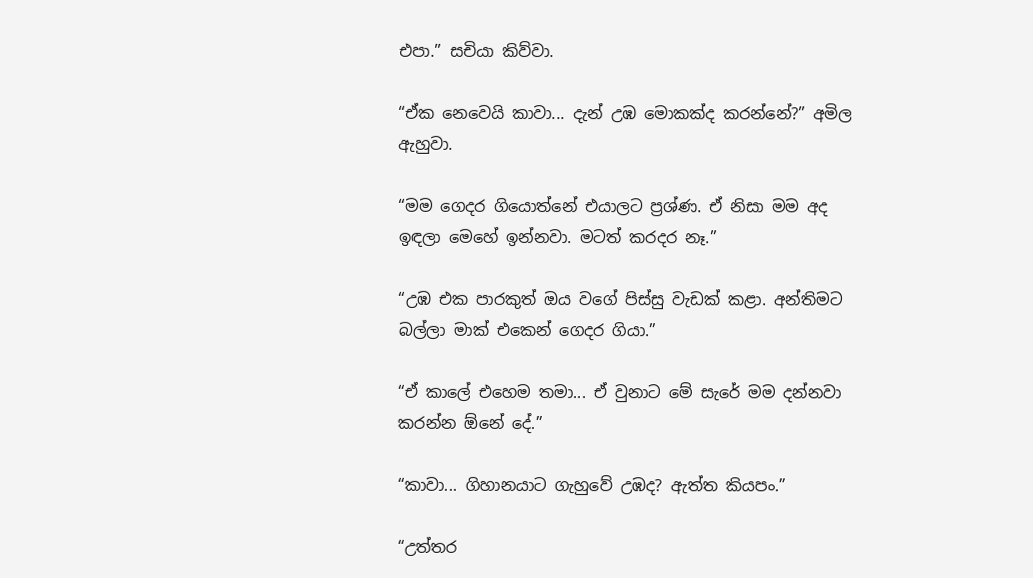එපා.” සචියා කිව්වා.

“ඒක නෙවෙයි කාවා... දැන් උඹ මොකක්ද කරන්නේ?” අමිල ඇහුවා.

“මම ගෙදර ගියොත්නේ එයාලට ප්‍රශ්ණ. ඒ නිසා මම අද ඉඳලා මෙහේ ඉන්නවා. මටත් කරදර නෑ.”

“උඹ එක පාරකුත් ඔය වගේ පිස්සු වැඩක් කළා. අන්තිමට බල්ලා මාක් එකෙන් ගෙදර ගියා.”

“ඒ කාලේ එහෙම තමා... ඒ වුනාට මේ සැරේ මම දන්නවා කරන්න ඕනේ දේ.”

“කාවා... ගිහානයාට ගැහුවේ උඹද? ඇත්ත කියපං.”

“උත්තර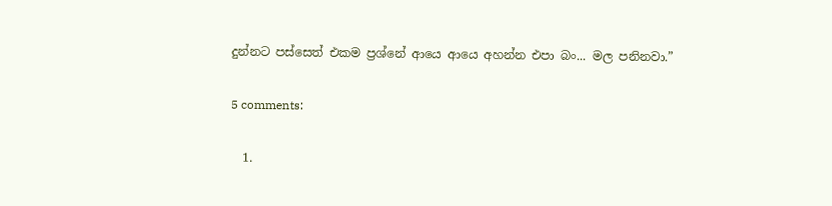දුන්නට පස්සෙත් එකම ප්‍රශ්නේ ආයෙ ආයෙ අහන්න එපා බං... මල පනිනවා.”

5 comments:

  1.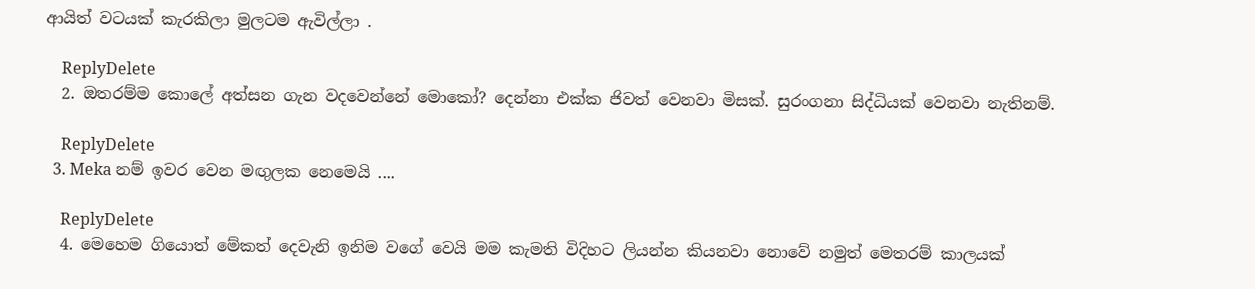ආයිත් වටයක් කැරකිලා මුලටම ඇවිල්ලා .

    ReplyDelete
  2. ඔතරම්ම කොලේ අත්සන ගැන වදවෙන්නේ මොකෝ? දෙන්නා එක්ක ජිවත් වෙනවා මිසක්. සුරංගනා සිද්ධියක් වෙනවා නැතිනම්.

    ReplyDelete
  3. Meka නම් ඉවර වෙන මඟුලක නෙමෙයි ....

    ReplyDelete
  4. මෙහෙම ගියොත් මේකත් දෙවැනි ඉනිම වගේ වෙයි මම කැමති විදිහට ලියන්න කියනවා නොවේ නමුත් මෙතරම් කාලයක්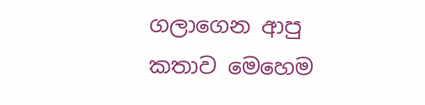ගලාගෙන ආපු කතාව මෙහෙම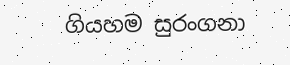ගියහම සුරංගනා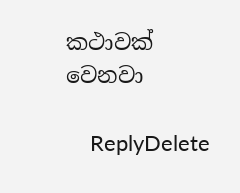කථාවක් වෙනවා

    ReplyDelete